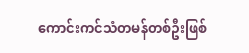ကောင်းကင်သံတမန်တစ်ဦးဖြစ်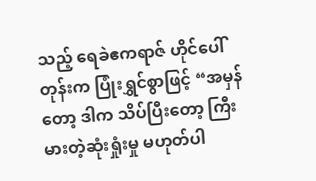သည့် ရေခဲဧကရာဇ် ဟိုင်ပေါ်တုန်းက ပြုံးရွှင်စွာဖြင့် “အမှန်တော့ ဒါက သိပ်ပြီးတော့ ကြီးမားတဲ့ဆုံးရှုံးမှု မဟုတ်ပါ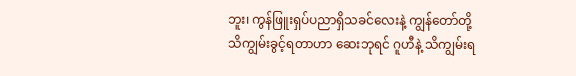ဘူး၊ ကွန်ဖြူးရှပ်ပညာရှိသခင်လေးနဲ့ ကျွန်တော်တို့ သိကျွမ်းခွင့်ရတာဟာ ဆေးဘုရင် ဂူဟီနဲ့ သိကျွမ်းရ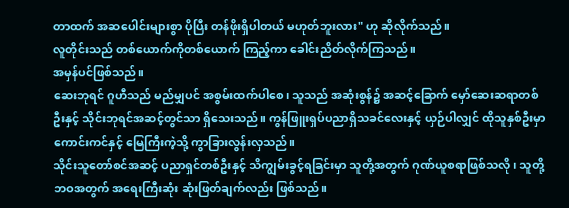တာထက် အဆပေါင်းများစွာ ပိုပြီး တန်ဖိုးရှိပါတယ် မဟုတ်ဘူးလား" ဟု ဆိုလိုက်သည်။
လူတိုင်းသည် တစ်ယောက်ကိုတစ်ယောက် ကြည့်ကာ ခေါင်းညိတ်လိုက်ကြသည်။
အမှန်ပင်ဖြစ်သည်။
ဆေးဘုရင် ဂူဟီသည် မည်မျှပင် အစွမ်းထက်ပါစေ၊ သူသည် အဆုံးစွန်၌ အဆင့်ခြောက် မှော်ဆေးဆရာတစ်ဦးနှင့် သိုင်းဘုရင်အဆင့်တွင်သာ ရှိသေးသည်။ ကွန်ဖြူးရှပ်ပညာရှိသခင်လေးနှင့် ယှဉ်ပါလျှင် ထိုသူနှစ်ဦးမှာ ကောင်းကင်နှင့် မြေကြီးကဲ့သို့ ကွာခြားလွန်းလှသည်။
သိုင်းသူတော်စင်အဆင့် ပညာရှင်တစ်ဦးနှင့် သိကျွမ်းခွင့်ရခြင်းမှာ သူတို့အတွက် ဂုဏ်ယူစရာဖြစ်သလို၊ သူတို့ဘဝအတွက် အရေးကြီးဆုံး ဆုံးဖြတ်ချက်လည်း ဖြစ်သည်။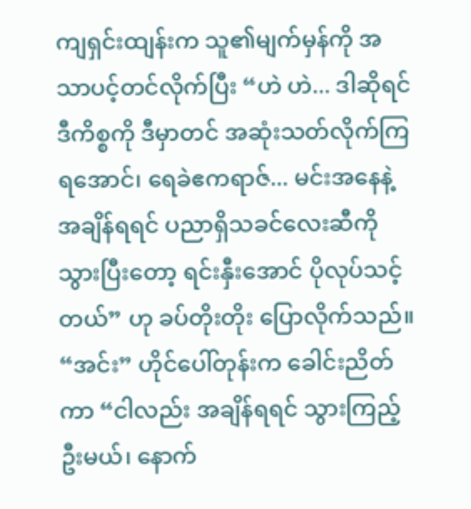ကျရှင်းထျန်းက သူ၏မျက်မှန်ကို အသာပင့်တင်လိုက်ပြီး “ဟဲ ဟဲ... ဒါဆိုရင် ဒီကိစ္စကို ဒီမှာတင် အဆုံးသတ်လိုက်ကြရအောင်၊ ရေခဲဧကရာဇ်... မင်းအနေနဲ့ အချိန်ရရင် ပညာရှိသခင်လေးဆီကို သွားပြီးတော့ ရင်းနှီးအောင် ပိုလုပ်သင့်တယ်” ဟု ခပ်တိုးတိုး ပြောလိုက်သည်။
“အင်း” ဟိုင်ပေါ်တုန်းက ခေါင်းညိတ်ကာ “ငါလည်း အချိန်ရရင် သွားကြည့်ဦးမယ်၊ နောက်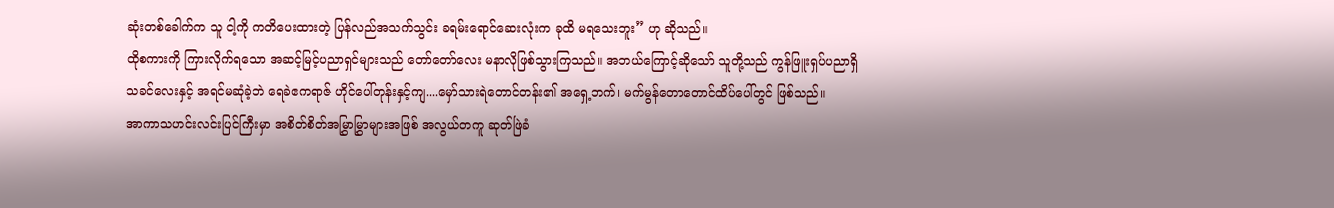ဆုံးတစ်ခေါက်က သူ ငါ့ကို ကတိပေးထားတဲ့ ပြန်လည်အသက်သွင်း ခရမ်းရောင်ဆေးလုံးက ခုထိ မရသေးဘူး” ဟု ဆိုသည်။
ထိုစကားကို ကြားလိုက်ရသော အဆင့်မြင့်ပညာရှင်များသည် တော်တော်လေး မနာလိုဖြစ်သွားကြသည်။ အဘယ်ကြောင့်ဆိုသော် သူတို့သည် ကွန်ဖြူးရှပ်ပညာရှိသခင်လေးနှင့် အရင်မဆုံခဲ့ဘဲ ရေခဲဧကရာဇ် ဟိုင်ပေါ်တုန်းနှင့်ကျ....မှော်သားရဲတောင်တန်း၏ အရှေ့ဘက်၊ မက်မွန်တောတောင်ထိပ်ပေါ်တွင် ဖြစ်သည်။
အာကာသဟင်းလင်းပြင်ကြီးမှာ အစိတ်စိတ်အမြွှာမြွှာများအဖြစ် အလွယ်တကူ ဆုတ်ဖြဲခံ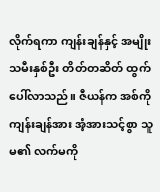လိုက်ရကာ ကျန်းချန်နှင့် အမျိုးသမီးနှစ်ဦး တိတ်တဆိတ် ထွက်ပေါ်လာသည်။ ဇီယန်က အစ်ကိုကျန်းချန်အား အံ့အားသင့်စွာ သူမ၏ လက်မကို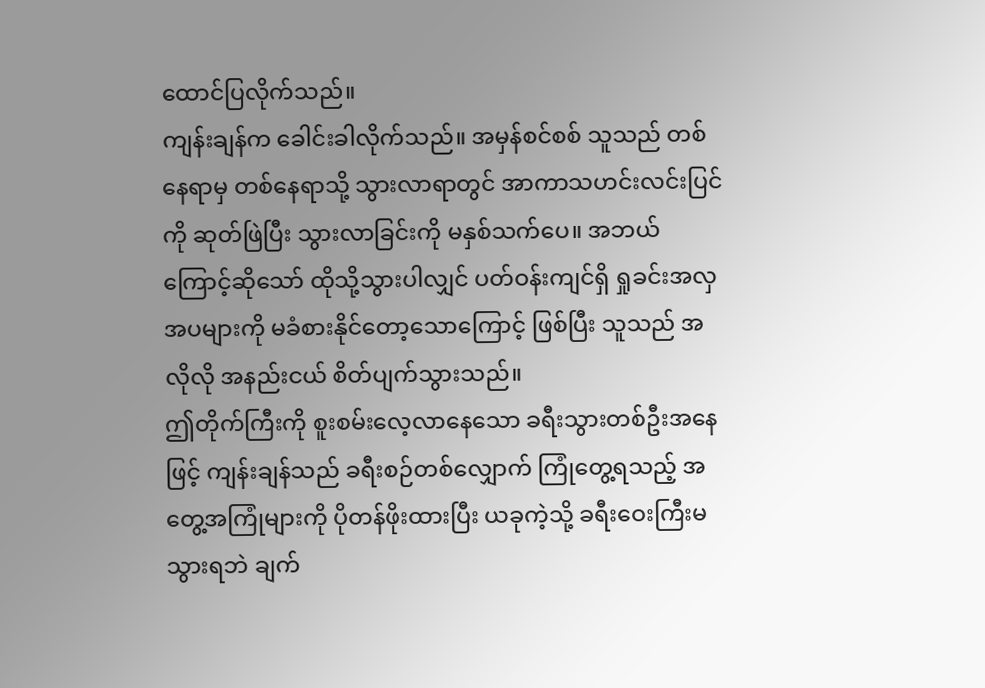ထောင်ပြလိုက်သည်။
ကျန်းချန်က ခေါင်းခါလိုက်သည်။ အမှန်စင်စစ် သူသည် တစ်နေရာမှ တစ်နေရာသို့ သွားလာရာတွင် အာကာသဟင်းလင်းပြင်ကို ဆုတ်ဖြဲပြီး သွားလာခြင်းကို မနှစ်သက်ပေ။ အဘယ်ကြောင့်ဆိုသော် ထိုသို့သွားပါလျှင် ပတ်ဝန်းကျင်ရှိ ရှုခင်းအလှအပများကို မခံစားနိုင်တော့သောကြောင့် ဖြစ်ပြီး သူသည် အလိုလို အနည်းငယ် စိတ်ပျက်သွားသည်။
ဤတိုက်ကြီးကို စူးစမ်းလေ့လာနေသော ခရီးသွားတစ်ဦးအနေဖြင့် ကျန်းချန်သည် ခရီးစဉ်တစ်လျှောက် ကြုံတွေ့ရသည့် အတွေ့အကြုံများကို ပိုတန်ဖိုးထားပြီး ယခုကဲ့သို့ ခရီးဝေးကြီးမသွားရဘဲ ချက်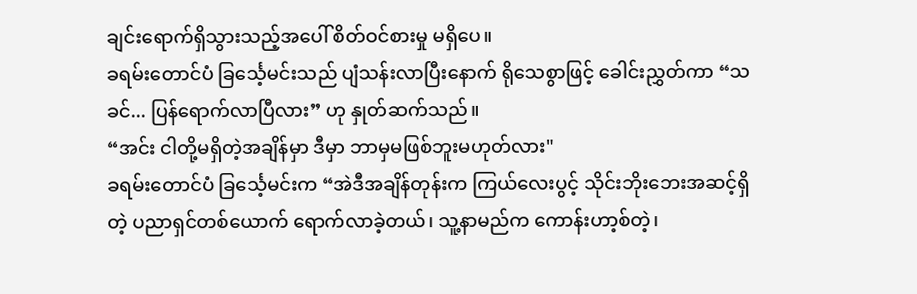ချင်းရောက်ရှိသွားသည့်အပေါ် စိတ်ဝင်စားမှု မရှိပေ။
ခရမ်းတောင်ပံ ခြင်္သေ့မင်းသည် ပျံသန်းလာပြီးနောက် ရိုသေစွာဖြင့် ခေါင်းညွှတ်ကာ “သခင်... ပြန်ရောက်လာပြီလား” ဟု နှုတ်ဆက်သည်။
“အင်း ငါတို့မရှိတဲ့အချိန်မှာ ဒီမှာ ဘာမှမဖြစ်ဘူးမဟုတ်လား"
ခရမ်းတောင်ပံ ခြင်္သေ့မင်းက “အဲဒီအချိန်တုန်းက ကြယ်လေးပွင့် သိုင်းဘိုးဘေးအဆင့်ရှိတဲ့ ပညာရှင်တစ်ယောက် ရောက်လာခဲ့တယ်၊ သူ့နာမည်က ကောန်းဟာ့စ်တဲ့၊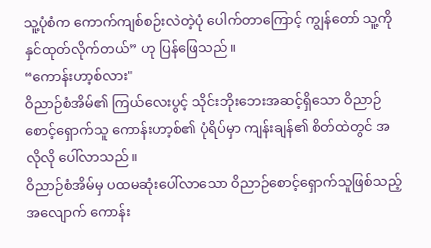သူ့ပုံစံက ကောက်ကျစ်စဉ်းလဲတဲ့ပုံ ပေါက်တာကြောင့် ကျွန်တော် သူ့ကို နှင်ထုတ်လိုက်တယ်” ဟု ပြန်ဖြေသည်။
“ကောန်းဟာ့စ်လား"
ဝိညာဉ်စံအိမ်၏ ကြယ်လေးပွင့် သိုင်းဘိုးဘေးအဆင့်ရှိသော ဝိညာဉ်စောင့်ရှောက်သူ ကောန်းဟာ့စ်၏ ပုံရိပ်မှာ ကျန်းချန်၏ စိတ်ထဲတွင် အလိုလို ပေါ်လာသည်။
ဝိညာဉ်စံအိမ်မှ ပထမဆုံးပေါ်လာသော ဝိညာဉ်စောင့်ရှောက်သူဖြစ်သည့်အလျောက် ကောန်း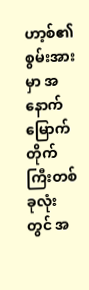ဟာ့စ်၏ စွမ်းအားမှာ အနောက်မြောက်တိုက်ကြီးတစ်ခုလုံးတွင် အ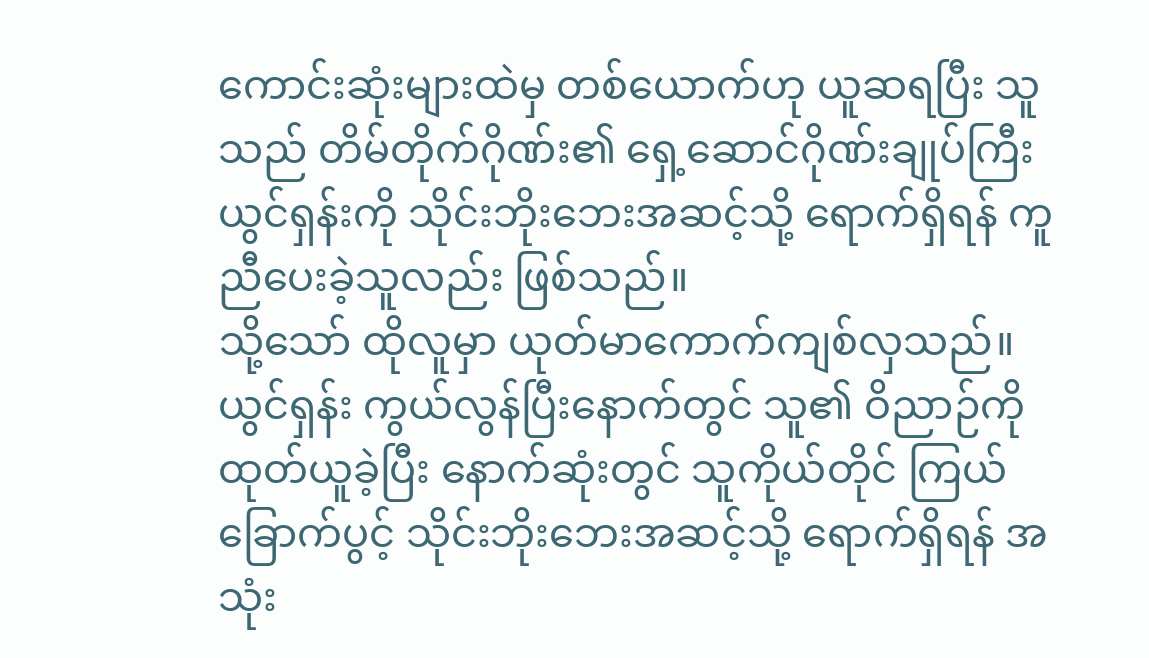ကောင်းဆုံးများထဲမှ တစ်ယောက်ဟု ယူဆရပြီး သူသည် တိမ်တိုက်ဂိုဏ်း၏ ရှေ့ဆောင်ဂိုဏ်းချုပ်ကြီး ယွင်ရှန်းကို သိုင်းဘိုးဘေးအဆင့်သို့ ရောက်ရှိရန် ကူညီပေးခဲ့သူလည်း ဖြစ်သည်။
သို့သော် ထိုလူမှာ ယုတ်မာကောက်ကျစ်လှသည်။ ယွင်ရှန်း ကွယ်လွန်ပြီးနောက်တွင် သူ၏ ဝိညာဉ်ကို ထုတ်ယူခဲ့ပြီး နောက်ဆုံးတွင် သူကိုယ်တိုင် ကြယ်ခြောက်ပွင့် သိုင်းဘိုးဘေးအဆင့်သို့ ရောက်ရှိရန် အသုံး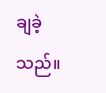ချခဲ့သည်။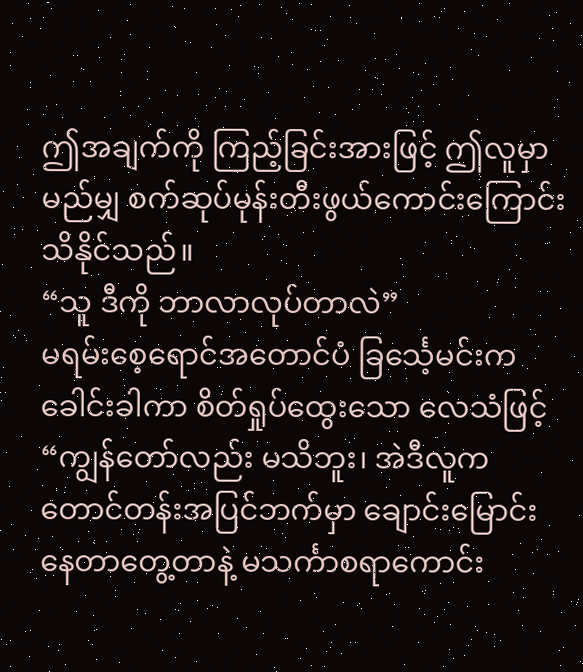ဤအချက်ကို ကြည့်ခြင်းအားဖြင့် ဤလူမှာ မည်မျှ စက်ဆုပ်မုန်းတီးဖွယ်ကောင်းကြောင်း သိနိုင်သည်။
“သူ ဒီကို ဘာလာလုပ်တာလဲ”
မရမ်းစေ့ရောင်အတောင်ပံ ခြင်္သေ့မင်းက ခေါင်းခါကာ စိတ်ရှုပ်ထွေးသော လေသံဖြင့် “ကျွန်တော်လည်း မသိဘူး၊ အဲဒီလူက တောင်တန်းအပြင်ဘက်မှာ ချောင်းမြောင်းနေတာတွေ့တာနဲ့ မသင်္ကာစရာကောင်း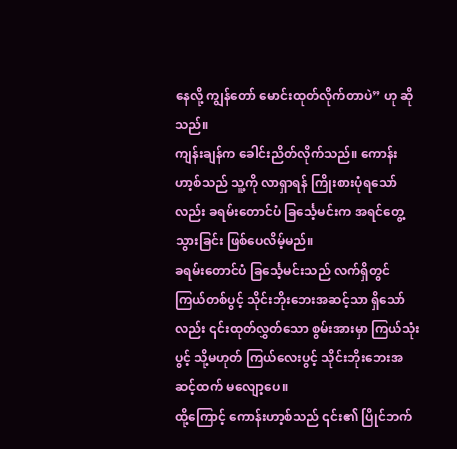နေလို့ ကျွန်တော် မောင်းထုတ်လိုက်တာပဲ” ဟု ဆိုသည်။
ကျန်းချန်က ခေါင်းညိတ်လိုက်သည်။ ကောန်းဟာ့စ်သည် သူ့ကို လာရှာရန် ကြိုးစားပုံရသော်လည်း ခရမ်းတောင်ပံ ခြင်္သေ့မင်းက အရင်တွေ့သွားခြင်း ဖြစ်ပေလိမ့်မည်။
ခရမ်းတောင်ပံ ခြင်္သေ့မင်းသည် လက်ရှိတွင် ကြယ်တစ်ပွင့် သိုင်းဘိုးဘေးအဆင့်သာ ရှိသော်လည်း ၎င်းထုတ်လွှတ်သော စွမ်းအားမှာ ကြယ်သုံးပွင့် သို့မဟုတ် ကြယ်လေးပွင့် သိုင်းဘိုးဘေးအဆင့်ထက် မလျော့ပေ။
ထို့ကြောင့် ကောန်းဟာ့စ်သည် ၎င်း၏ ပြိုင်ဘက်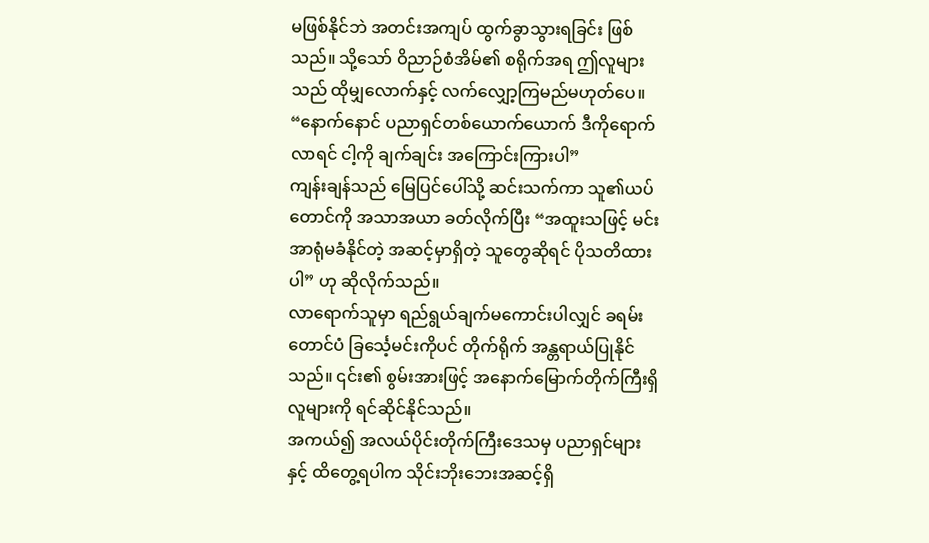မဖြစ်နိုင်ဘဲ အတင်းအကျပ် ထွက်ခွာသွားရခြင်း ဖြစ်သည်။ သို့သော် ဝိညာဉ်စံအိမ်၏ စရိုက်အရ ဤလူများသည် ထိုမျှလောက်နှင့် လက်လျှော့ကြမည်မဟုတ်ပေ။
“နောက်နောင် ပညာရှင်တစ်ယောက်ယောက် ဒီကိုရောက်လာရင် ငါ့ကို ချက်ချင်း အကြောင်းကြားပါ”
ကျန်းချန်သည် မြေပြင်ပေါ်သို့ ဆင်းသက်ကာ သူ၏ယပ်တောင်ကို အသာအယာ ခတ်လိုက်ပြီး “အထူးသဖြင့် မင်းအာရုံမခံနိုင်တဲ့ အဆင့်မှာရှိတဲ့ သူတွေဆိုရင် ပိုသတိထားပါ” ဟု ဆိုလိုက်သည်။
လာရောက်သူမှာ ရည်ရွယ်ချက်မကောင်းပါလျှင် ခရမ်းတောင်ပံ ခြင်္သေ့မင်းကိုပင် တိုက်ရိုက် အန္တရာယ်ပြုနိုင်သည်။ ၎င်း၏ စွမ်းအားဖြင့် အနောက်မြောက်တိုက်ကြီးရှိ လူများကို ရင်ဆိုင်နိုင်သည်။
အကယ်၍ အလယ်ပိုင်းတိုက်ကြီးဒေသမှ ပညာရှင်များနှင့် ထိတွေ့ရပါက သိုင်းဘိုးဘေးအဆင့်ရှိ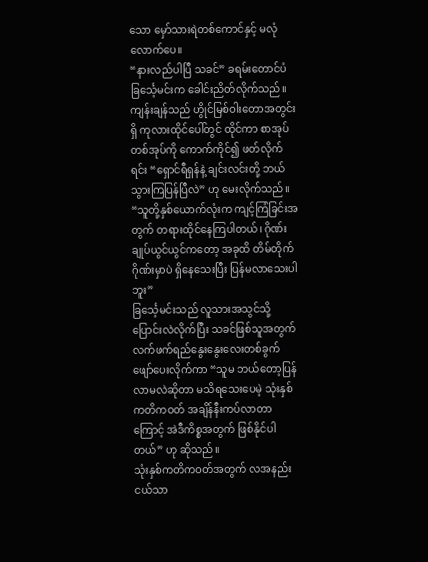သော မှော်သားရဲတစ်ကောင်နှင့် မလုံလောက်ပေ။
“နားလည်ပါပြီ သခင်” ခရမ်းတောင်ပံ ခြင်္သေ့မင်းက ခေါင်းညိတ်လိုက်သည်။
ကျန်းချန်သည် ဟွိုင်မြစ်ဝါးတောအတွင်းရှိ ကုလားထိုင်ပေါ်တွင် ထိုင်ကာ စာအုပ်တစ်အုပ်ကို ကောက်ကိုင်၍ ဖတ်လိုက်ရင်း “ရှောင်ရီရှန်နဲ့ ချင်းလင်းတို့ ဘယ်သွားကြပြန်ပြီလဲ” ဟု မေးလိုက်သည်။
“သူတို့နှစ်ယောက်လုံးက ကျင့်ကြံခြင်းအတွက် တရားထိုင်နေကြပါတယ်၊ ဂိုဏ်းချုပ်ယွင်ယွင်ကတော့ အခုထိ တိမ်တိုက်ဂိုဏ်းမှာပဲ ရှိနေသေးပြီး ပြန်မလာသေးပါဘူး”
ခြင်္သေ့မင်းသည် လူသားအသွင်သို့ ပြောင်းလဲလိုက်ပြီး သခင်ဖြစ်သူအတွက် လက်ဖက်ရည်နွေးနွေးလေးတစ်ခွက် ဖျော်ပေးလိုက်ကာ “သူမ ဘယ်တော့ပြန်လာမလဲဆိုတာ မသိရသေးပေမဲ့ သုံးနှစ်ကတိကဝတ် အချိန်နီးကပ်လာတာကြောင့် အဲဒီကိစ္စအတွက် ဖြစ်နိုင်ပါတယ်” ဟု ဆိုသည်။
သုံးနှစ်ကတိကဝတ်အတွက် လအနည်းငယ်သာ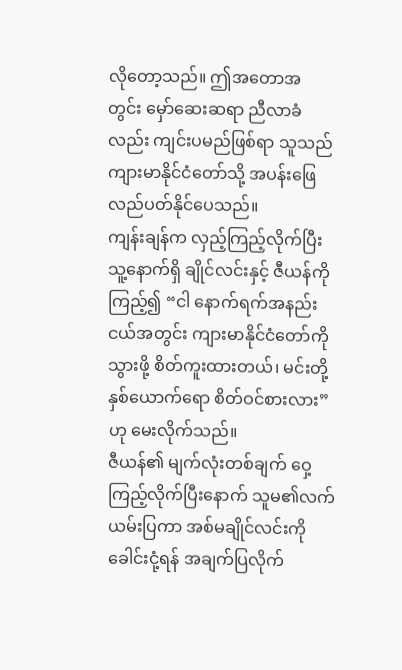လိုတော့သည်။ ဤအတောအတွင်း မှော်ဆေးဆရာ ညီလာခံလည်း ကျင်းပမည်ဖြစ်ရာ သူသည် ကျားမာနိုင်ငံတော်သို့ အပန်းဖြေ လည်ပတ်နိုင်ပေသည်။
ကျန်းချန်က လှည့်ကြည့်လိုက်ပြီး သူ့နောက်ရှိ ချိုင်လင်းနှင့် ဇီယန်ကို ကြည့်၍ “ငါ နောက်ရက်အနည်းငယ်အတွင်း ကျားမာနိုင်ငံတော်ကို သွားဖို့ စိတ်ကူးထားတယ်၊ မင်းတို့နှစ်ယောက်ရော စိတ်ဝင်စားလား” ဟု မေးလိုက်သည်။
ဇီယန်၏ မျက်လုံးတစ်ချက် ဝှေ့ကြည့်လိုက်ပြီးနောက် သူမ၏လက်ယမ်းပြကာ အစ်မချိုင်လင်းကို ခေါင်းငုံ့ရန် အချက်ပြလိုက်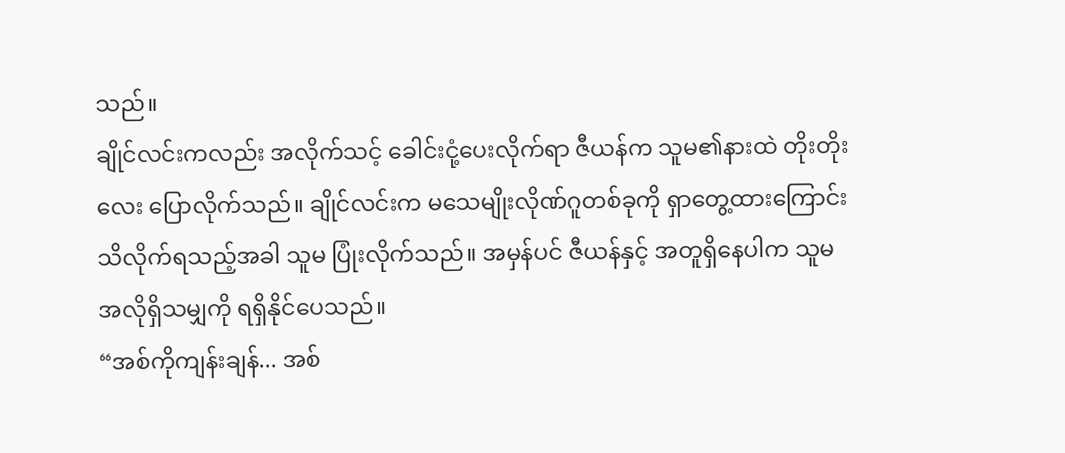သည်။
ချိုင်လင်းကလည်း အလိုက်သင့် ခေါင်းငုံ့ပေးလိုက်ရာ ဇီယန်က သူမ၏နားထဲ တိုးတိုးလေး ပြောလိုက်သည်။ ချိုင်လင်းက မသေမျိုးလိုဏ်ဂူတစ်ခုကို ရှာတွေ့ထားကြောင်း သိလိုက်ရသည့်အခါ သူမ ပြုံးလိုက်သည်။ အမှန်ပင် ဇီယန်နှင့် အတူရှိနေပါက သူမ အလိုရှိသမျှကို ရရှိနိုင်ပေသည်။
“အစ်ကိုကျန်းချန်... အစ်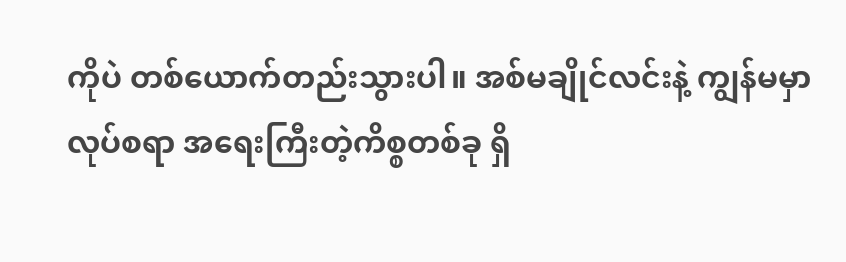ကိုပဲ တစ်ယောက်တည်းသွားပါ။ အစ်မချိုင်လင်းနဲ့ ကျွန်မမှာ လုပ်စရာ အရေးကြီးတဲ့ကိစ္စတစ်ခု ရှိ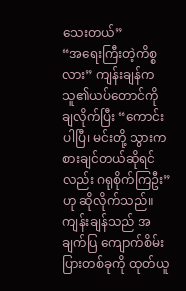သေးတယ်”
“အရေးကြီးတဲ့ကိစ္စလား” ကျန်းချန်က သူ၏ယပ်တောင်ကို ချလိုက်ပြီး “ကောင်းပါပြီ၊ မင်းတို့ သွားကစားချင်တယ်ဆိုရင်လည်း ဂရုစိုက်ကြဦး” ဟု ဆိုလိုက်သည်။
ကျန်းချန်သည် အချက်ပြ ကျောက်စိမ်းပြားတစ်ခုကို ထုတ်ယူ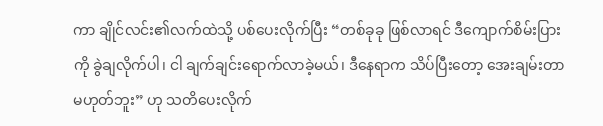ကာ ချိုင်လင်း၏လက်ထဲသို့ ပစ်ပေးလိုက်ပြီး “တစ်ခုခု ဖြစ်လာရင် ဒီကျောက်စိမ်းပြားကို ခွဲချလိုက်ပါ၊ ငါ ချက်ချင်းရောက်လာခဲ့မယ်၊ ဒီနေရာက သိပ်ပြီးတော့ အေးချမ်းတာ မဟုတ်ဘူး” ဟု သတိပေးလိုက်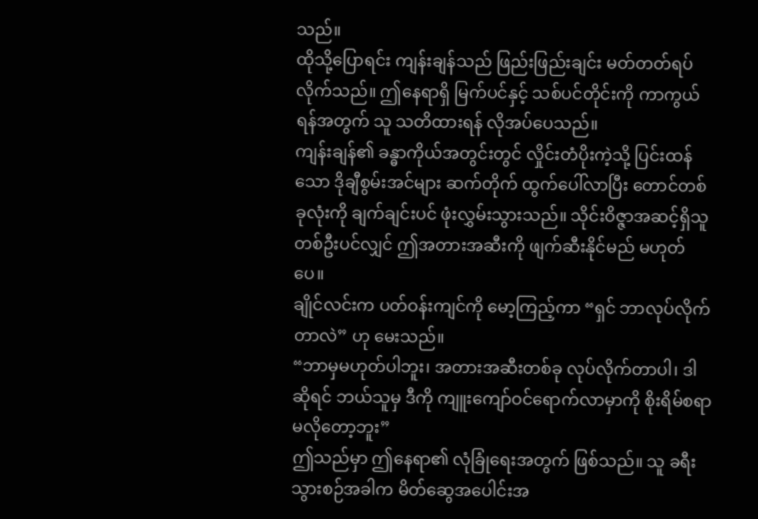သည်။
ထိုသို့ပြောရင်း ကျန်းချန်သည် ဖြည်းဖြည်းချင်း မတ်တတ်ရပ်လိုက်သည်။ ဤနေရာရှိ မြက်ပင်နှင့် သစ်ပင်တိုင်းကို ကာကွယ်ရန်အတွက် သူ သတိထားရန် လိုအပ်ပေသည်။
ကျန်းချန်၏ ခန္ဓာကိုယ်အတွင်းတွင် လှိုင်းတံပိုးကဲ့သို့ ပြင်းထန်သော ဒိုချီစွမ်းအင်များ ဆက်တိုက် ထွက်ပေါ်လာပြီး တောင်တစ်ခုလုံးကို ချက်ချင်းပင် ဖုံးလွှမ်းသွားသည်။ သိုင်းဝိဇ္ဇာအဆင့်ရှိသူတစ်ဦးပင်လျှင် ဤအတားအဆီးကို ဖျက်ဆီးနိုင်မည် မဟုတ်ပေ။
ချိုင်လင်းက ပတ်ဝန်းကျင်ကို မော့ကြည့်ကာ “ရှင် ဘာလုပ်လိုက်တာလဲ” ဟု မေးသည်။
“ဘာမှမဟုတ်ပါဘူး၊ အတားအဆီးတစ်ခု လုပ်လိုက်တာပါ၊ ဒါဆိုရင် ဘယ်သူမှ ဒီကို ကျူးကျော်ဝင်ရောက်လာမှာကို စိုးရိမ်စရာ မလိုတော့ဘူး”
ဤသည်မှာ ဤနေရာ၏ လုံခြုံရေးအတွက် ဖြစ်သည်။ သူ ခရီးသွားစဉ်အခါက မိတ်ဆွေအပေါင်းအ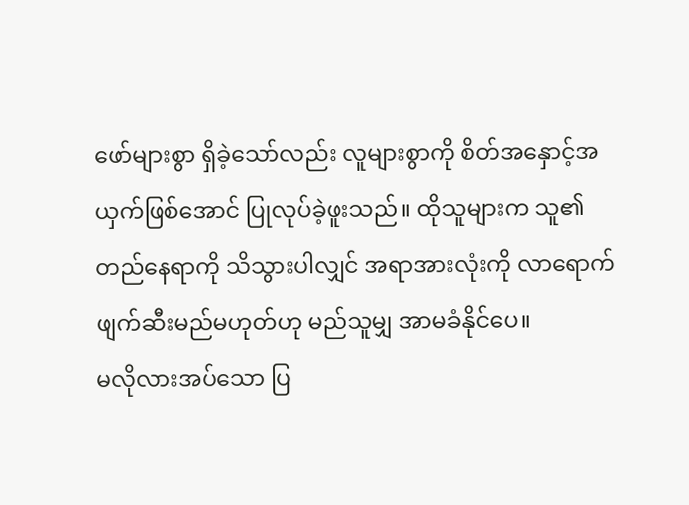ဖော်များစွာ ရှိခဲ့သော်လည်း လူများစွာကို စိတ်အနှောင့်အယှက်ဖြစ်အောင် ပြုလုပ်ခဲ့ဖူးသည်။ ထိုသူများက သူ၏ တည်နေရာကို သိသွားပါလျှင် အရာအားလုံးကို လာရောက်ဖျက်ဆီးမည်မဟုတ်ဟု မည်သူမျှ အာမခံနိုင်ပေ။
မလိုလားအပ်သော ပြ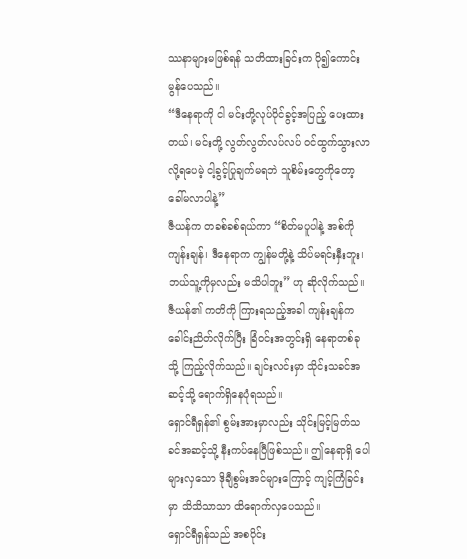ဿနာများမဖြစ်ရန် သတိထားခြင်းက ပို၍ကောင်းမွန်ပေသည်။
“ဒီနေရာကို ငါ မင်းတို့လုပ်ပိုင်ခွင့်အပြည့် ပေးထားတယ်၊ မင်းတို့ လွတ်လွတ်လပ်လပ် ဝင်ထွက်သွားလာလို့ရပေမဲ့ ငါ့ခွင့်ပြုချက်မရဘဲ သူစိမ်းတွေကိုတော့ ခေါ်မလာပါနဲ့”
ဇီယန်က တခစ်ခစ်ရယ်ကာ “စိတ်မပူပါနဲ့ အစ်ကိုကျန်းချန်၊ ဒီနေရာက ကျွန်မတို့နဲ့ သိပ်မရင်းနှီးဘူး၊ ဘယ်သူ့ကိုမှလည်း မသိပါဘူး” ဟု ဆိုလိုက်သည်။
ဇီယန်၏ ကတိကို ကြားရသည့်အခါ ကျန်းချန်က ခေါင်းညိတ်လိုက်ပြီး ခြံဝင်းအတွင်းရှိ နေရာတစ်ခုသို့ ကြည့်လိုက်သည်။ ချင်းလင်းမှာ သိုင်းသခင်အဆင့်သို့ ရောက်ရှိနေပုံရသည်။
ရှောင်ရီရှန်၏ စွမ်းအားမှာလည်း သိုင်းမြင့်မြတ်သခင်အဆင့်သို့ နီးကပ်နေပြီဖြစ်သည်။ ဤနေရာရှိ ပေါများလှသော ဒိုချီစွမ်းအင်များကြောင့် ကျင့်ကြံခြင်းမှာ သိသိသာသာ ထိရောက်လှပေသည်။
ရှောင်ရီရှန်သည် အစပိုင်း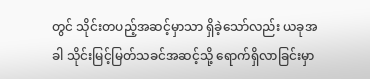တွင် သိုင်းတပည့်အဆင့်မှာသာ ရှိခဲ့သော်လည်း ယခုအခါ သိုင်းမြင့်မြတ်သခင်အဆင့်သို့ ရောက်ရှိလာခြင်းမှာ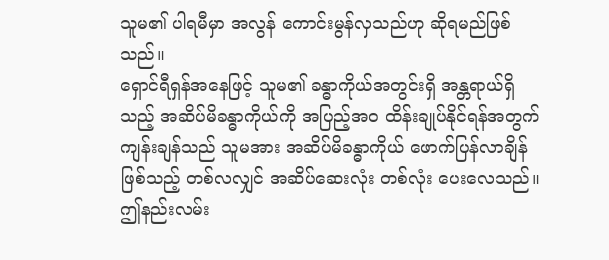သူမ၏ ပါရမီမှာ အလွန် ကောင်းမွန်လှသည်ဟု ဆိုရမည်ဖြစ်သည်။
ရှောင်ရီရှန်အနေဖြင့် သူမ၏ ခန္ဓာကိုယ်အတွင်းရှိ အန္တရာယ်ရှိသည့် အဆိပ်မိခန္ဓာကိုယ်ကို အပြည့်အဝ ထိန်းချုပ်နိုင်ရန်အတွက် ကျန်းချန်သည် သူမအား အဆိပ်မိခန္ဓာကိုယ် ဖောက်ပြန်လာချိန်ဖြစ်သည့် တစ်လလျှင် အဆိပ်ဆေးလုံး တစ်လုံး ပေးလေသည်။
ဤနည်းလမ်း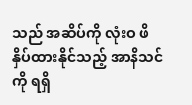သည် အဆိပ်ကို လုံးဝ ဖိနှိပ်ထားနိုင်သည့် အာနိသင်ကို ရရှိ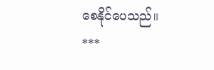စေနိုင်ပေသည်။
***